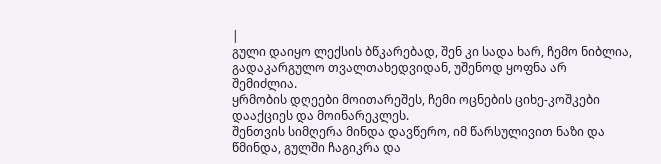|
გული დაიყო ლექსის ბწკარებად, შენ კი სადა ხარ, ჩემო ნიბლია, გადაკარგულო თვალთახედვიდან, უშენოდ ყოფნა არ შემიძლია.
ყრმობის დღეები მოითარეშეს, ჩემი ოცნების ციხე-კოშკები დააქციეს და მოინარეკლეს.
შენთვის სიმღერა მინდა დავწერო, იმ წარსულივით ნაზი და წმინდა, გულში ჩაგიკრა და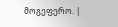მოგეფერო. |